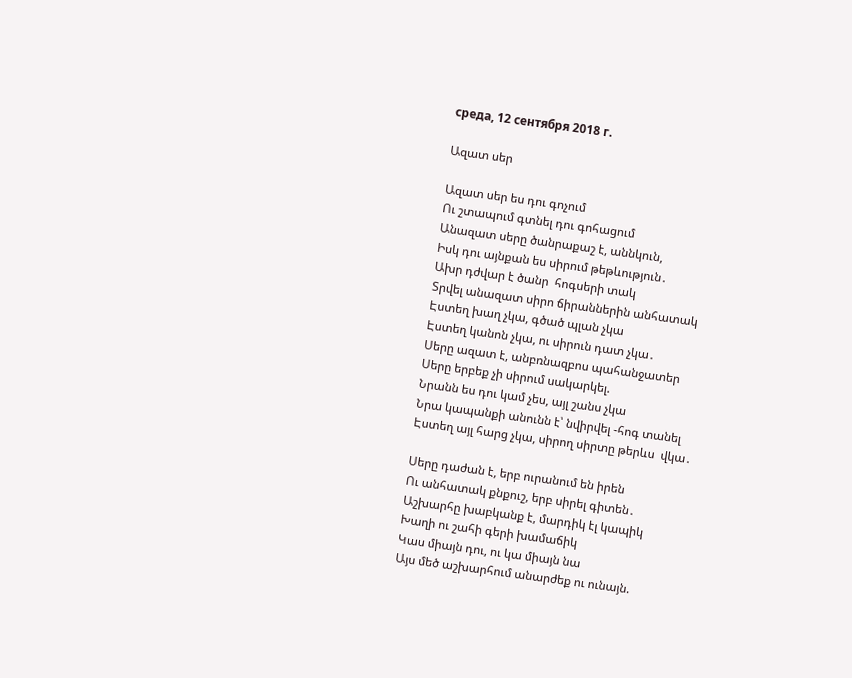среда, 12 сентября 2018 г.

Ազատ սեր

Ազատ սեր ես դու գոչում
Ու շտապում գտնել դու գոհացում
Անազատ սերը ծանրաքաշ է, աննկուն,
Իսկ դու այնքան ես սիրում թեթևություն․
Ախր դժվար է ծանր  հոգսերի տակ
Տրվել անազատ սիրո ճիրաններին անհատակ
Էստեղ խաղ չկա, գծած պլան չկա
Էստեղ կանոն չկա, ու սիրուն դատ չկա․
Սերը ազատ է, անբռնազբոս պահանջատեր
Սերը երբեք չի սիրում սակարկել.
Նրանն ես դու կամ չես, այլ շանս չկա
Նրա կապանքի անունն է՝ նվիրվել -հոգ տանել
Էստեղ այլ հարց չկա, սիրող սիրտը թերևս  վկա․

Սերը դաժան է, երբ ուրանում են իրեն
Ու անհատակ քնքուշ, երբ սիրել գիտեն․
Աշխարհը խաբկանք է, մարդիկ էլ կապիկ
Խաղի ու շահի գերի խամաճիկ
Կաս միայն դու, ու կա միայն նա
Այս մեծ աշխարհում անարժեք ու ունայն.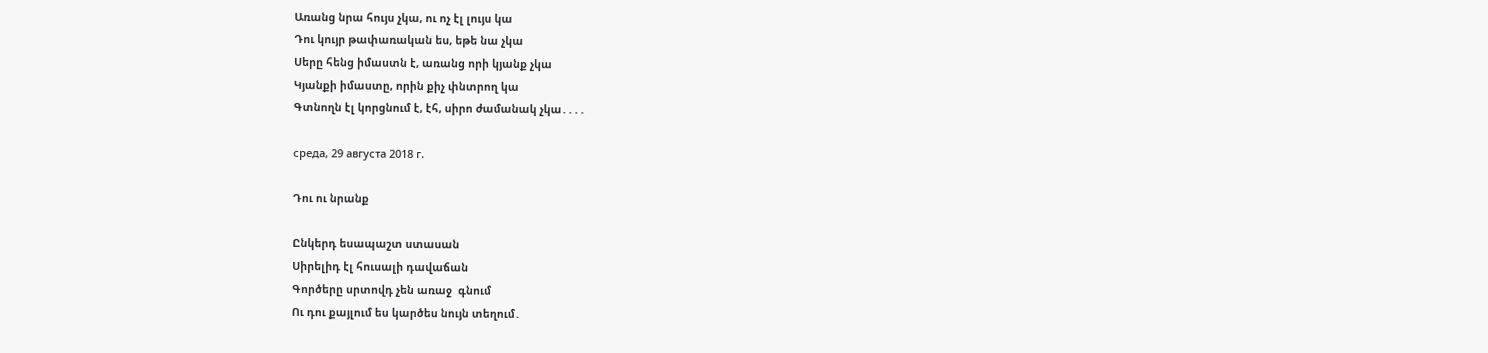Առանց նրա հույս չկա, ու ոչ էլ լույս կա
Դու կույր թափառական ես, եթե նա չկա
Սերը հենց իմաստն է, առանց որի կյանք չկա
Կյանքի իմաստը, որին քիչ փնտրող կա
Գտնողն էլ կորցնում է, էհ, սիրո ժամանակ չկա․․․․

среда, 29 августа 2018 г.

Դու ու նրանք

Ընկերդ եսապաշտ ստասան
Սիրելիդ էլ հուսալի դավաճան
Գործերը սրտովդ չեն առաջ  գնում
Ու դու քայլում ես կարծես նույն տեղում․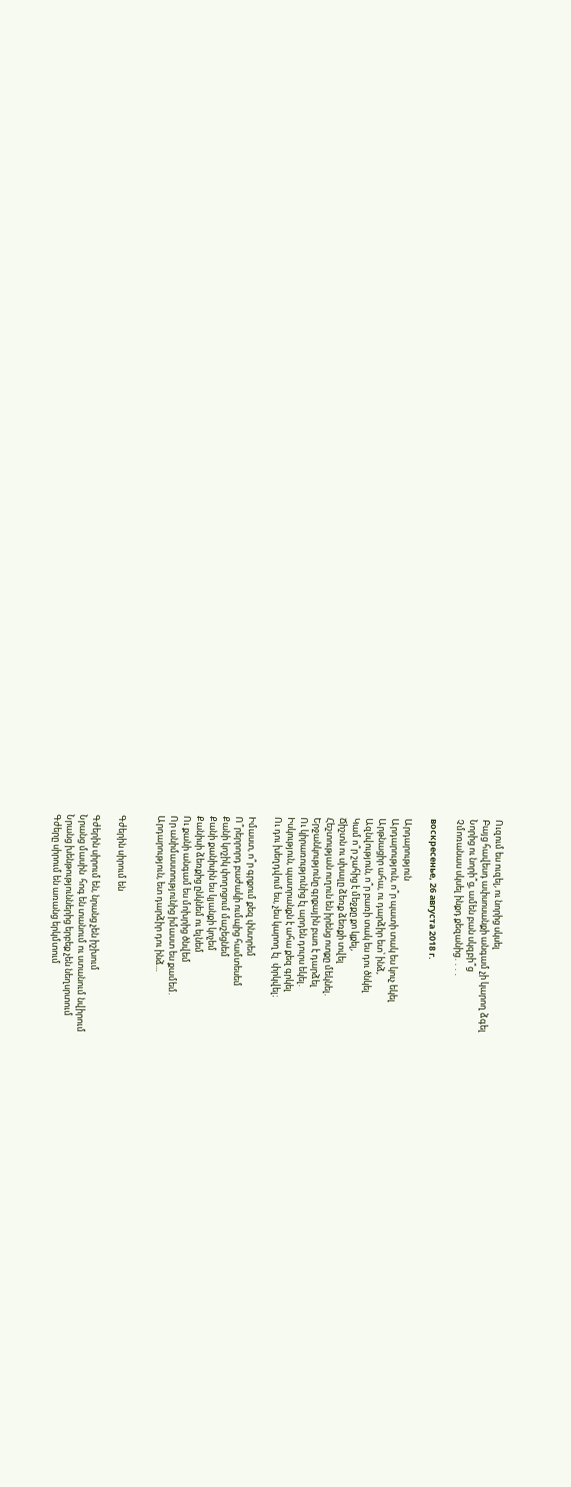Ուզում ես ուզել, ու նորից սկսել
Բայց հավեսդ ափսոսանքի անգամ չի կարող ձգել
Նորից ու նորի՞ց, ամեն բան սկզբի՞ց
Չմոռանաս սկսել ինքդ քեզանից․․․․

воскресенье, 26 августа 2018 г.

Արդարություն
Արդարություն, ո՞ր պատի տակ ես կուչ եկել
Արթնացիր ահա, ու դարձիր ետ՝ ինձ,
Ազնվություն, ո՞ր բառի տակ ես դու ծնկել
Կամ ո՞ր շահից է մեջքը քո կքել,
Ճիշտն ու սխալը ձեռք ձեռքի տվել
Հեշտության ուղուն են իրենց ոտքը մեկնել.
Երջանկությունը գրքային բառ է դարձել
Ու կիրառությունից էլ արդեն դուրս եկել.
Իսկություն, պատրանքն է ահա քեզ գրկել
Ու դու խեղդվում ես, չես կարող էլ  փրկվել։

Իմաստ, ո՞ր գրքում քեզ փնտրեմ
Ո՞րերրորդ բաժակի ումպից համտեսեմ
Քանի կոշիկ փողոցում մաշեցնեմ
Քանի քանիսին ես կյանքի կոչեմ
Քանիսի ձեռքից ընկնեմ ու ելնեմ
Ու քանի անգամ ես մոխրից ծնվեմ
Որ անիմաստությունից իմաստ ես քամեմ.
Արդարություն, ետ դարձիր դու ինձ...


Գժերին սիրում են

Գժերին սիրում են, նրանց չեն իշխում
Նրանց մասին  հոգ են տանում ու ստանում նվիրում
Նրանց խենթություններից երբեք չեն նեղսրտում
Գժերը սիրում են առանց երկմտում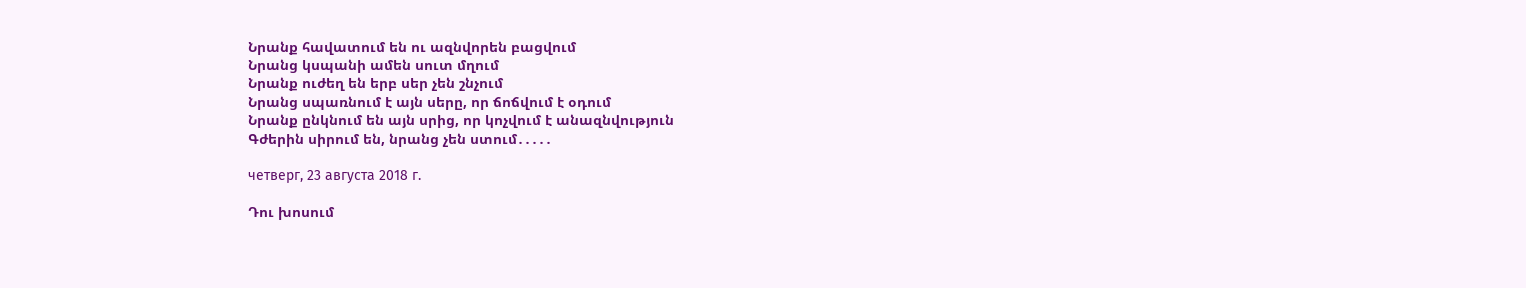Նրանք հավատում են ու ազնվորեն բացվում
Նրանց կսպանի ամեն սուտ մղում
Նրանք ուժեղ են երբ սեր չեն շնչում
Նրանց սպառնում է այն սերը, որ ճոճվում է օդում
Նրանք ընկնում են այն սրից, որ կոչվում է անազնվություն
Գժերին սիրում են, նրանց չեն ստում․․․․․

четверг, 23 августа 2018 г.

Դու խոսում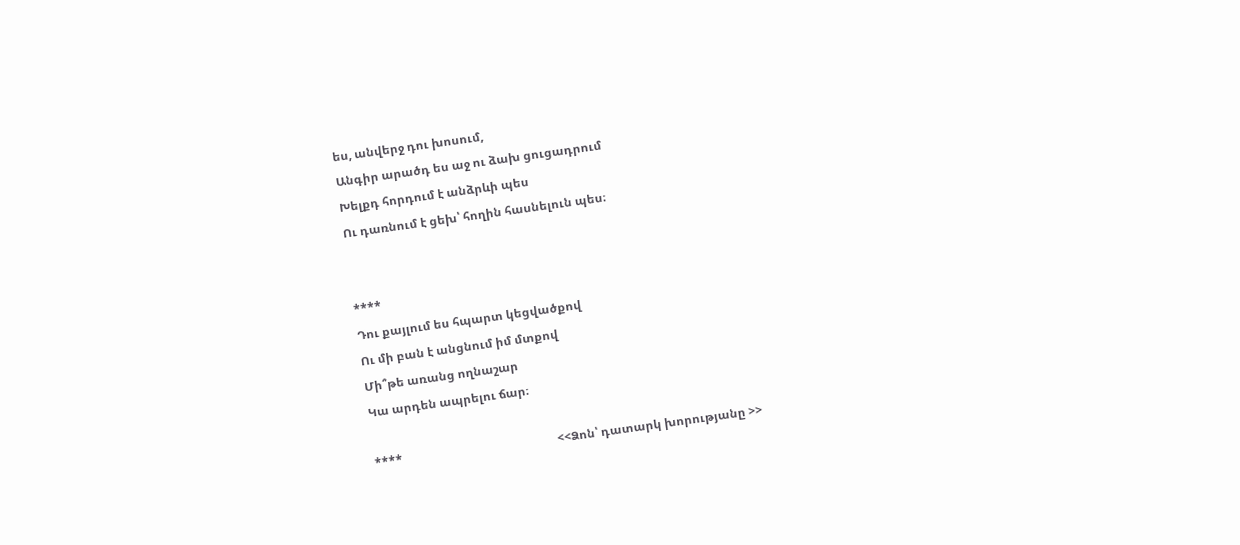ես, անվերջ դու խոսում,
Անգիր արածդ ես աջ ու ձախ ցուցադրում
Խելքդ հորդում է անձրևի պես
Ու դառնում է ցեխ՝ հողին հասնելուն պես։


****
Դու քայլում ես հպարտ կեցվածքով
Ու մի բան է անցնում իմ մտքով
Մի՞թե առանց ողնաշար
Կա արդեն ապրելու ճար։

****                                                    <<Ձոն՝ դատարկ խորությանը >>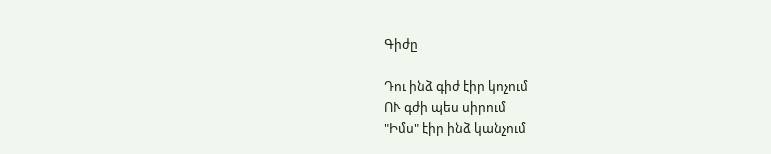Գիժը

Դու ինձ գիժ էիր կոչում
ՈՒ գժի պես սիրում
"Իմս" էիր ինձ կանչում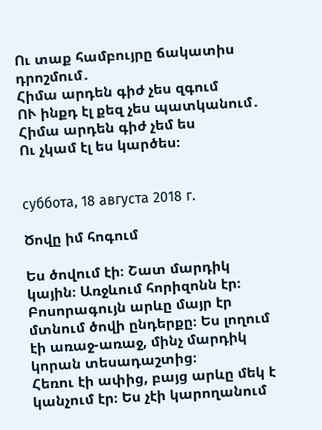Ու տաք համբույրը ճակատիս դրոշմում․
Հիմա արդեն գիժ չես զգում
ՈՒ ինքդ էլ քեզ չես պատկանում․
Հիմա արդեն գիժ չեմ ես
Ու չկամ էլ ես կարծես։


суббота, 18 августа 2018 г.

Ծովը իմ հոգում

Ես ծովում էի։ Շատ մարդիկ կային։ Առջևում հորիզոնն էր։ Բոսորագույն արևը մայր էր մտնում ծովի ընդերքը։ Ես լողում էի առաջ-առաջ, մինչ մարդիկ կորան տեսադաշտից։
Հեռու էի ափից, բայց արևը մեկ է  կանչում էր։ Ես չէի կարողանում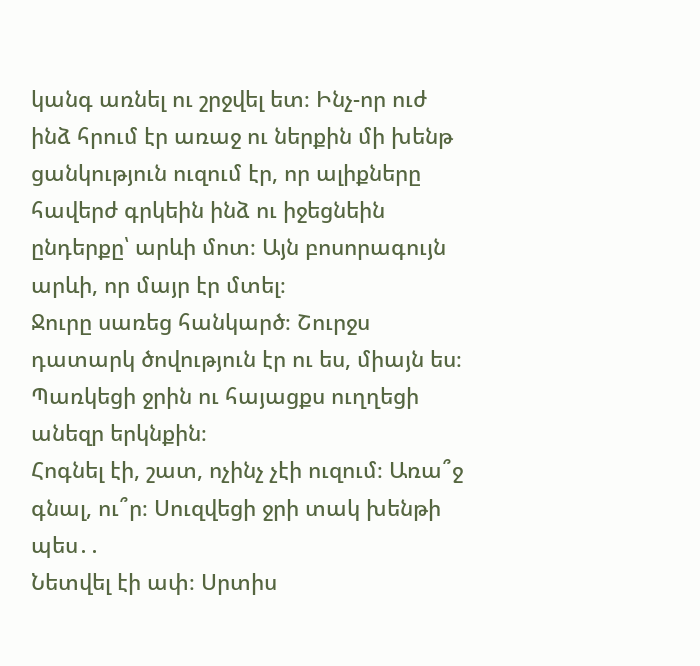կանգ առնել ու շրջվել ետ։ Ինչ-որ ուժ ինձ հրում էր առաջ ու ներքին մի խենթ ցանկություն ուզում էր, որ ալիքները հավերժ գրկեին ինձ ու իջեցնեին ընդերքը՝ արևի մոտ։ Այն բոսորագույն արևի, որ մայր էր մտել։
Ջուրը սառեց հանկարծ։ Շուրջս դատարկ ծովություն էր ու ես, միայն ես։
Պառկեցի ջրին ու հայացքս ուղղեցի անեզր երկնքին։
Հոգնել էի, շատ, ոչինչ չէի ուզում։ Առա՞ջ գնալ, ու՞ր։ Սուզվեցի ջրի տակ խենթի պես․․
Նետվել էի ափ։ Սրտիս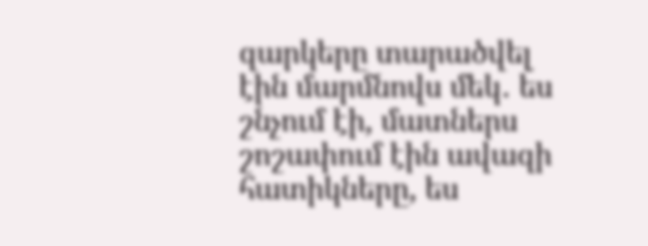զարկերը տարածվել էին մարմնովս մեկ․ ես շնչում էի, մատներս շոշափում էին ավազի հատիկները, ես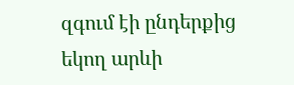զգում էի ընդերքից եկող արևի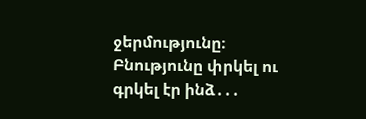ջերմությունը։
Բնությունը փրկել ու գրկել էր ինձ․․․